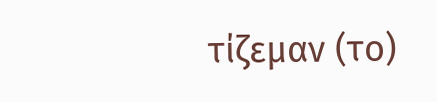τίζεμαν (το)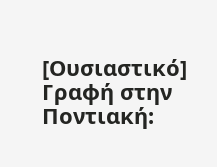[Ουσιαστικό]
Γραφή στην Ποντιακή: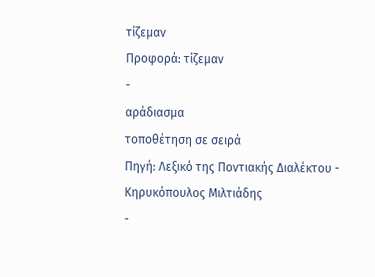τίζεμαν
Προφορά: τίζεμαν
-
αράδιασμα
τοποθέτηση σε σειρά
Πηγή: Λεξικό της Ποντιακής Διαλέκτου - Κηρυκόπουλος Μιλτιάδης
-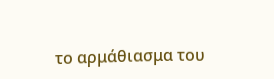το αρμάθιασμα του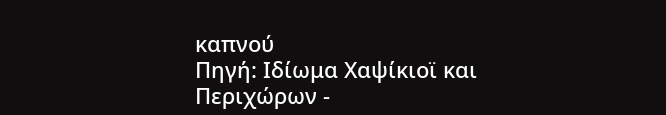καπνού
Πηγή: Ιδίωμα Χαψίκιοϊ και Περιχώρων -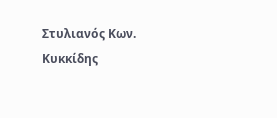Στυλιανός Κων. Κυκκίδης